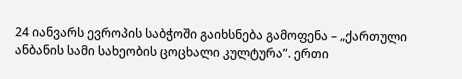24 იანვარს ევროპის საბჭოში გაიხსნება გამოფენა – „ქართული ანბანის სამი სახეობის ცოცხალი კულტურა”. ერთი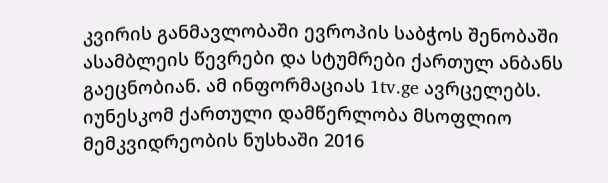კვირის განმავლობაში ევროპის საბჭოს შენობაში ასამბლეის წევრები და სტუმრები ქართულ ანბანს გაეცნობიან. ამ ინფორმაციას 1tv.ge ავრცელებს.
იუნესკომ ქართული დამწერლობა მსოფლიო მემკვიდრეობის ნუსხაში 2016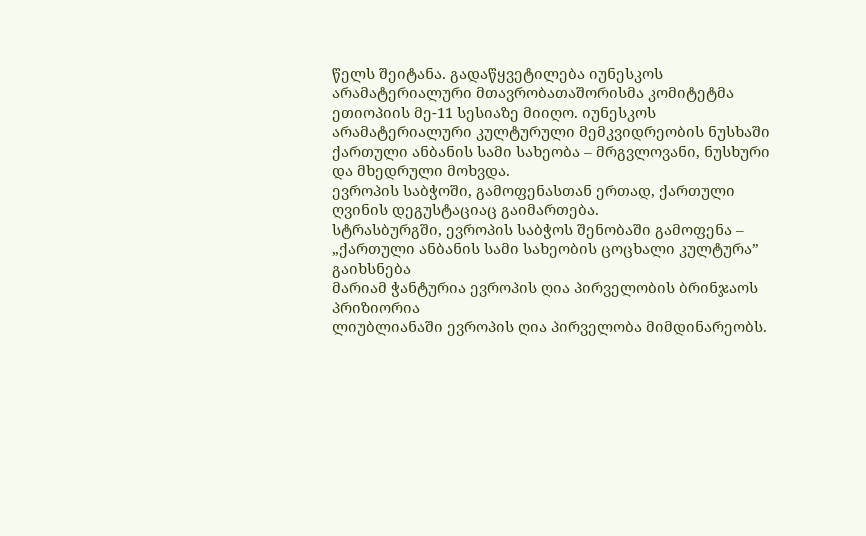წელს შეიტანა. გადაწყვეტილება იუნესკოს არამატერიალური მთავრობათაშორისმა კომიტეტმა ეთიოპიის მე-11 სესიაზე მიიღო. იუნესკოს არამატერიალური კულტურული მემკვიდრეობის ნუსხაში ქართული ანბანის სამი სახეობა – მრგვლოვანი, ნუსხური და მხედრული მოხვდა.
ევროპის საბჭოში, გამოფენასთან ერთად, ქართული ღვინის დეგუსტაციაც გაიმართება.
სტრასბურგში, ევროპის საბჭოს შენობაში გამოფენა – „ქართული ანბანის სამი სახეობის ცოცხალი კულტურა” გაიხსნება
მარიამ ჭანტურია ევროპის ღია პირველობის ბრინჯაოს პრიზიორია
ლიუბლიანაში ევროპის ღია პირველობა მიმდინარეობს.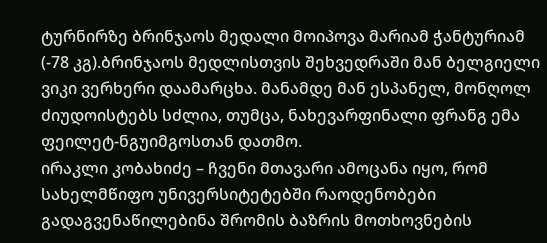ტურნირზე ბრინჯაოს მედალი მოიპოვა მარიამ ჭანტურიამ (-78 კგ).ბრინჯაოს მედლისთვის შეხვედრაში მან ბელგიელი ვიკი ვერხერი დაამარცხა. მანამდე მან ესპანელ, მონღოლ ძიუდოისტებს სძლია, თუმცა, ნახევარფინალი ფრანგ ემა ფეილეტ-ნგუიმგოსთან დათმო.
ირაკლი კობახიძე – ჩვენი მთავარი ამოცანა იყო, რომ სახელმწიფო უნივერსიტეტებში რაოდენობები გადაგვენაწილებინა შრომის ბაზრის მოთხოვნების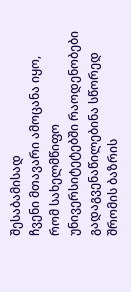შესაბამისად
ჩვენი მთავარი ამოცანა იყო, რომ სახელმწიფო უნივერსიტეტებში რაოდენობები გადაგვენაწილებინა სწორედ შრომის ბაზრის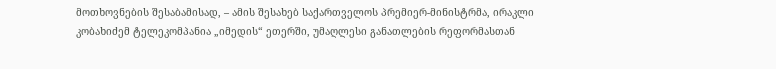მოთხოვნების შესაბამისად, – ამის შესახებ საქართველოს პრემიერ-მინისტრმა, ირაკლი კობახიძემ ტელეკომპანია „იმედის“ ეთერში, უმაღლესი განათლების რეფორმასთან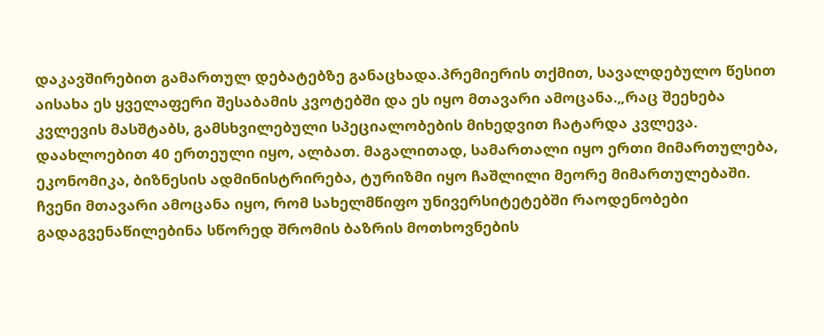დაკავშირებით გამართულ დებატებზე განაცხადა.პრემიერის თქმით, სავალდებულო წესით აისახა ეს ყველაფერი შესაბამის კვოტებში და ეს იყო მთავარი ამოცანა.„რაც შეეხება კვლევის მასშტაბს, გამსხვილებული სპეციალობების მიხედვით ჩატარდა კვლევა. დაახლოებით 40 ერთეული იყო, ალბათ. მაგალითად, სამართალი იყო ერთი მიმართულება, ეკონომიკა, ბიზნესის ადმინისტრირება, ტურიზმი იყო ჩაშლილი მეორე მიმართულებაში. ჩვენი მთავარი ამოცანა იყო, რომ სახელმწიფო უნივერსიტეტებში რაოდენობები გადაგვენაწილებინა სწორედ შრომის ბაზრის მოთხოვნების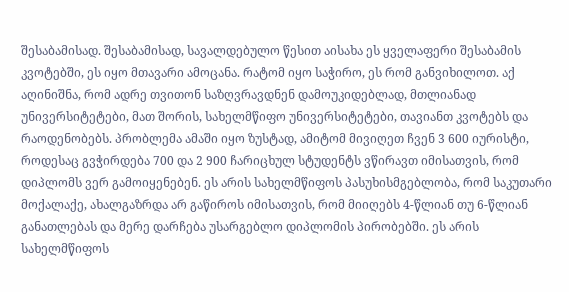შესაბამისად. შესაბამისად, სავალდებულო წესით აისახა ეს ყველაფერი შესაბამის კვოტებში, ეს იყო მთავარი ამოცანა. რატომ იყო საჭირო, ეს რომ განვიხილოთ. აქ აღინიშნა, რომ ადრე თვითონ საზღვრავდნენ დამოუკიდებლად, მთლიანად უნივერსიტეტები, მათ შორის, სახელმწიფო უნივერსიტეტები, თავიანთ კვოტებს და რაოდენობებს. პრობლემა ამაში იყო ზუსტად, ამიტომ მივიღეთ ჩვენ 3 600 იურისტი, როდესაც გვჭირდება 700 და 2 900 ჩარიცხულ სტუდენტს ვწირავთ იმისათვის, რომ დიპლომს ვერ გამოიყენებენ. ეს არის სახელმწიფოს პასუხისმგებლობა, რომ საკუთარი მოქალაქე, ახალგაზრდა არ გაწიროს იმისათვის, რომ მიიღებს 4-წლიან თუ 6-წლიან განათლებას და მერე დარჩება უსარგებლო დიპლომის პირობებში. ეს არის სახელმწიფოს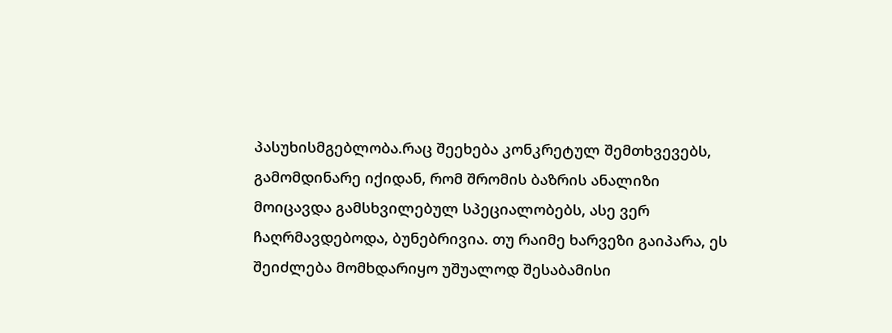პასუხისმგებლობა.რაც შეეხება კონკრეტულ შემთხვევებს, გამომდინარე იქიდან, რომ შრომის ბაზრის ანალიზი მოიცავდა გამსხვილებულ სპეციალობებს, ასე ვერ ჩაღრმავდებოდა, ბუნებრივია. თუ რაიმე ხარვეზი გაიპარა, ეს შეიძლება მომხდარიყო უშუალოდ შესაბამისი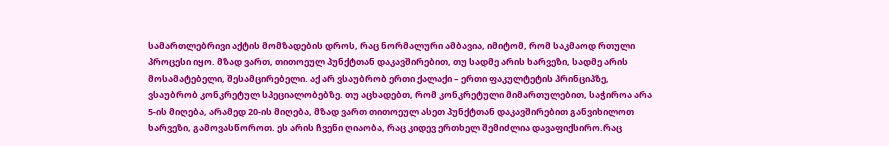სამართლებრივი აქტის მომზადების დროს, რაც ნორმალური ამბავია, იმიტომ, რომ საკმაოდ რთული პროცესი იყო. მზად ვართ, თითოეულ პუნქტთან დაკავშირებით, თუ სადმე არის ხარვეზი, სადმე არის მოსამატებელი, შესამცირებელი. აქ არ ვსაუბრობ ერთი ქალაქი – ერთი ფაკულტეტის პრინციპზე, ვსაუბრობ კონკრეტულ სპეციალობებზე. თუ აცხადებთ, რომ კონკრეტული მიმართულებით, საჭიროა არა 5-ის მიღება, არამედ 20-ის მიღება, მზად ვართ თითოეულ ასეთ პუნქტთან დაკავშირებით განვიხილოთ ხარვეზი, გამოვასწოროთ. ეს არის ჩვენი ღიაობა, რაც კიდევ ერთხელ შემიძლია დავაფიქსირო.რაც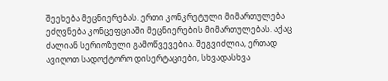შეეხება მეცნიერებას. ერთი კონკრეტული მიმართულება ეძღვნება კონცეფციაში მეცნიერების მიმართულებას. აქაც ძალიან სერიოზული გამოწვევებია. შეგვიძლია, ერთად ავიღოთ სადოქტორო დისერტაციები, სხვადასხვა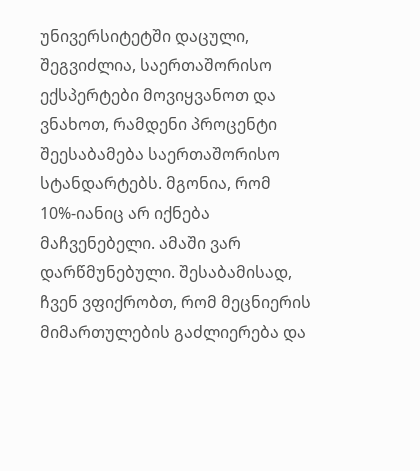უნივერსიტეტში დაცული, შეგვიძლია, საერთაშორისო ექსპერტები მოვიყვანოთ და ვნახოთ, რამდენი პროცენტი შეესაბამება საერთაშორისო სტანდარტებს. მგონია, რომ 10%-იანიც არ იქნება მაჩვენებელი. ამაში ვარ დარწმუნებული. შესაბამისად, ჩვენ ვფიქრობთ, რომ მეცნიერის მიმართულების გაძლიერება და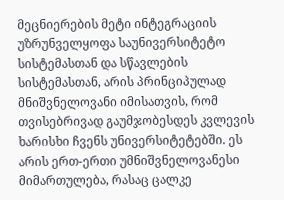მეცნიერების მეტი ინტეგრაციის უზრუნველყოფა საუნივერსიტეტო სისტემასთან და სწავლების სისტემასთან, არის პრინციპულად მნიშვნელოვანი იმისათვის, რომ თვისებრივად გაუმჯობესდეს კვლევის ხარისხი ჩვენს უნივერსიტეტებში. ეს არის ერთ-ერთი უმნიშვნელოვანესი მიმართულება, რასაც ცალკე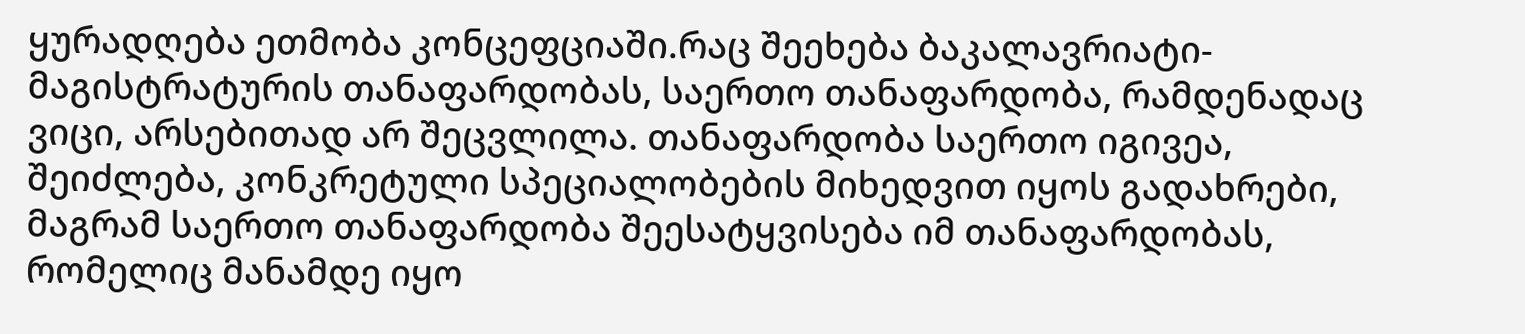ყურადღება ეთმობა კონცეფციაში.რაც შეეხება ბაკალავრიატი-მაგისტრატურის თანაფარდობას, საერთო თანაფარდობა, რამდენადაც ვიცი, არსებითად არ შეცვლილა. თანაფარდობა საერთო იგივეა, შეიძლება, კონკრეტული სპეციალობების მიხედვით იყოს გადახრები, მაგრამ საერთო თანაფარდობა შეესატყვისება იმ თანაფარდობას, რომელიც მანამდე იყო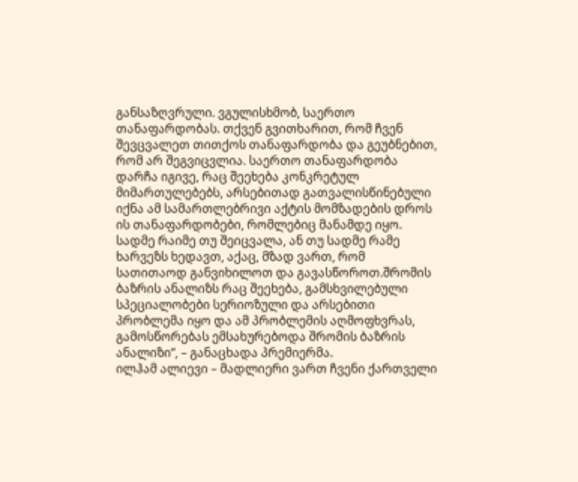განსაზღვრული. ვგულისხმობ, საერთო თანაფარდობას. თქვენ გვითხარით, რომ ჩვენ შევცვალეთ თითქოს თანაფარდობა და გეუბნებით, რომ არ შეგვიცვლია. საერთო თანაფარდობა დარჩა იგივე, რაც შეეხება კონკრეტულ მიმართულებებს, არსებითად გათვალისწინებული იქნა ამ სამართლებრივი აქტის მომზადების დროს ის თანაფარდობები, რომლებიც მანამდე იყო. სადმე რაიმე თუ შეიცვალა, ან თუ სადმე რამე ხარვეზს ხედავთ, აქაც, მზად ვართ, რომ სათითაოდ განვიხილოთ და გავასწოროთ.შრომის ბაზრის ანალიზს რაც შეეხება, გამსხვილებული სპეციალობები სერიოზული და არსებითი პრობლემა იყო და ამ პრობლემის აღმოფხვრას, გამოსწორებას ემსახურებოდა შრომის ბაზრის ანალიზი”, – განაცხადა პრემიერმა.
ილჰამ ალიევი – მადლიერი ვართ ჩვენი ქართველი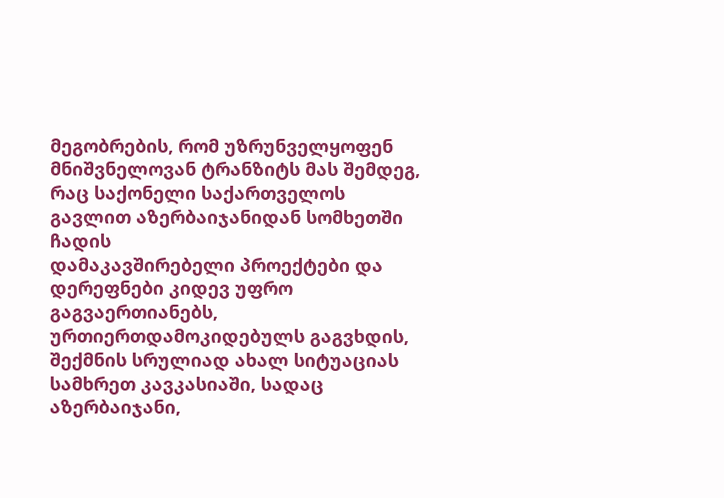მეგობრების, რომ უზრუნველყოფენ მნიშვნელოვან ტრანზიტს მას შემდეგ, რაც საქონელი საქართველოს გავლით აზერბაიჯანიდან სომხეთში ჩადის
დამაკავშირებელი პროექტები და დერეფნები კიდევ უფრო გაგვაერთიანებს, ურთიერთდამოკიდებულს გაგვხდის, შექმნის სრულიად ახალ სიტუაციას სამხრეთ კავკასიაში, სადაც აზერბაიჯანი,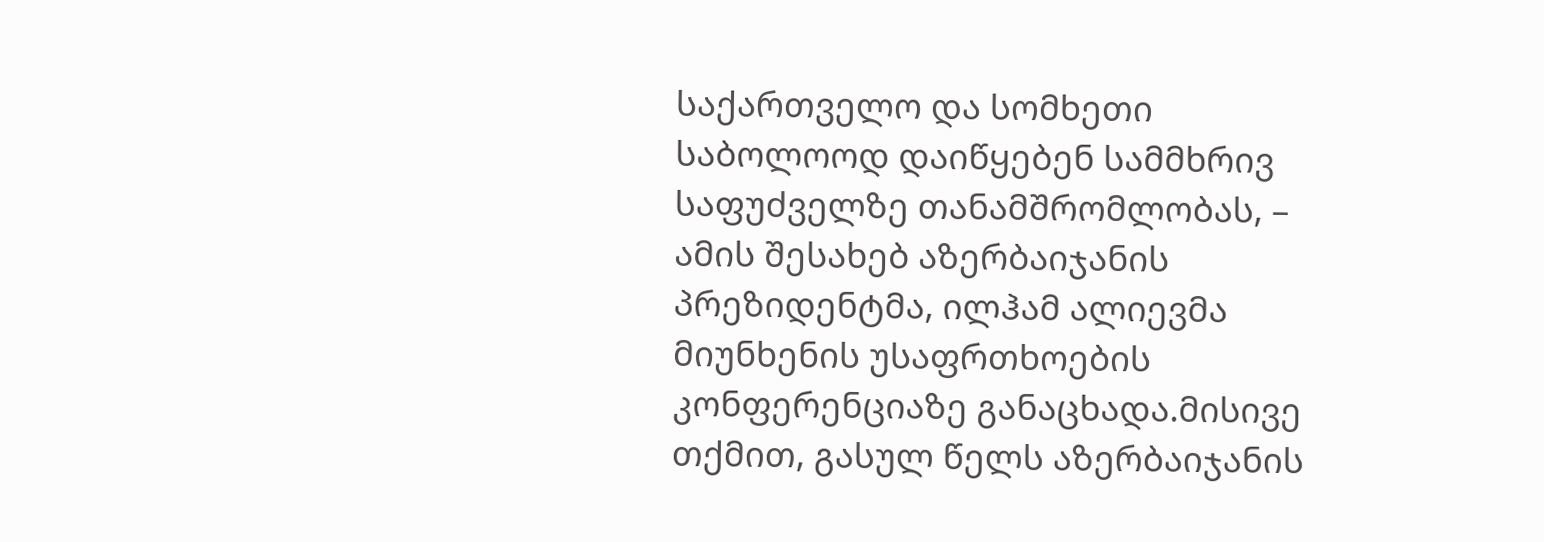საქართველო და სომხეთი საბოლოოდ დაიწყებენ სამმხრივ საფუძველზე თანამშრომლობას, – ამის შესახებ აზერბაიჯანის პრეზიდენტმა, ილჰამ ალიევმა მიუნხენის უსაფრთხოების კონფერენციაზე განაცხადა.მისივე თქმით, გასულ წელს აზერბაიჯანის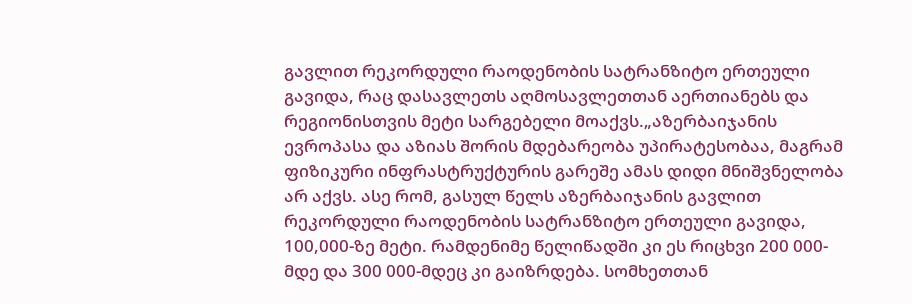გავლით რეკორდული რაოდენობის სატრანზიტო ერთეული გავიდა, რაც დასავლეთს აღმოსავლეთთან აერთიანებს და რეგიონისთვის მეტი სარგებელი მოაქვს.„აზერბაიჯანის ევროპასა და აზიას შორის მდებარეობა უპირატესობაა, მაგრამ ფიზიკური ინფრასტრუქტურის გარეშე ამას დიდი მნიშვნელობა არ აქვს. ასე რომ, გასულ წელს აზერბაიჯანის გავლით რეკორდული რაოდენობის სატრანზიტო ერთეული გავიდა, 100,000-ზე მეტი. რამდენიმე წელიწადში კი ეს რიცხვი 200 000-მდე და 300 000-მდეც კი გაიზრდება. სომხეთთან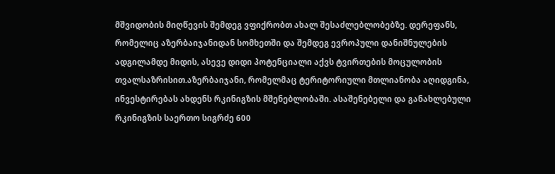მშვიდობის მიღწევის შემდეგ ვფიქრობთ ახალ შესაძლებლობებზე. დერეფანს, რომელიც აზერბაიჯანიდან სომხეთში და შემდეგ ევროპული დანიშნულების ადგილამდე მიდის, ასევე დიდი პოტენციალი აქვს ტვირთების მოცულობის თვალსაზრისით.აზერბაიჯანი, რომელმაც ტერიტორიული მთლიანობა აღიდგინა, ინვესტირებას ახდენს რკინიგზის მშენებლობაში. ასაშენებელი და განახლებული რკინიგზის საერთო სიგრძე 600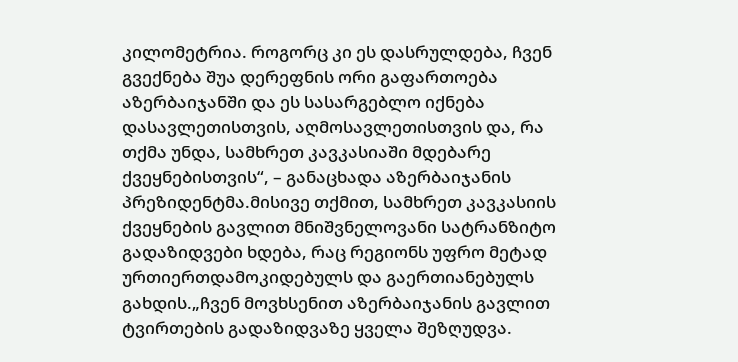კილომეტრია. როგორც კი ეს დასრულდება, ჩვენ გვექნება შუა დერეფნის ორი გაფართოება აზერბაიჯანში და ეს სასარგებლო იქნება დასავლეთისთვის, აღმოსავლეთისთვის და, რა თქმა უნდა, სამხრეთ კავკასიაში მდებარე ქვეყნებისთვის“, – განაცხადა აზერბაიჯანის პრეზიდენტმა.მისივე თქმით, სამხრეთ კავკასიის ქვეყნების გავლით მნიშვნელოვანი სატრანზიტო გადაზიდვები ხდება, რაც რეგიონს უფრო მეტად ურთიერთდამოკიდებულს და გაერთიანებულს გახდის.„ჩვენ მოვხსენით აზერბაიჯანის გავლით ტვირთების გადაზიდვაზე ყველა შეზღუდვა.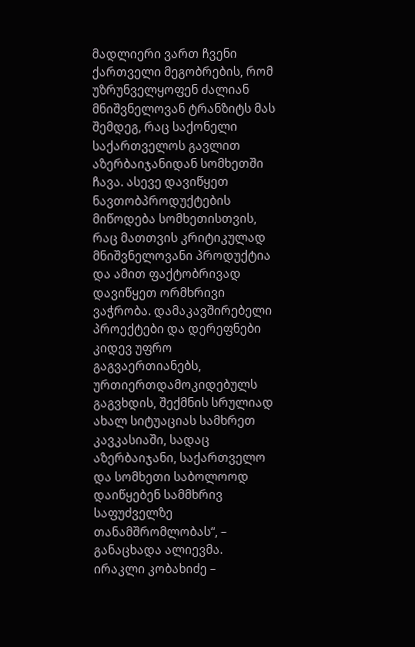მადლიერი ვართ ჩვენი ქართველი მეგობრების, რომ უზრუნველყოფენ ძალიან მნიშვნელოვან ტრანზიტს მას შემდეგ, რაც საქონელი საქართველოს გავლით აზერბაიჯანიდან სომხეთში ჩავა. ასევე დავიწყეთ ნავთობპროდუქტების მიწოდება სომხეთისთვის, რაც მათთვის კრიტიკულად მნიშვნელოვანი პროდუქტია და ამით ფაქტობრივად დავიწყეთ ორმხრივი ვაჭრობა. დამაკავშირებელი პროექტები და დერეფნები კიდევ უფრო გაგვაერთიანებს, ურთიერთდამოკიდებულს გაგვხდის, შექმნის სრულიად ახალ სიტუაციას სამხრეთ კავკასიაში, სადაც აზერბაიჯანი, საქართველო და სომხეთი საბოლოოდ დაიწყებენ სამმხრივ საფუძველზე თანამშრომლობას“, – განაცხადა ალიევმა.
ირაკლი კობახიძე –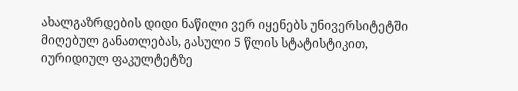ახალგაზრდების დიდი ნაწილი ვერ იყენებს უნივერსიტეტში მიღებულ განათლებას, გასული 5 წლის სტატისტიკით, იურიდიულ ფაკულტეტზე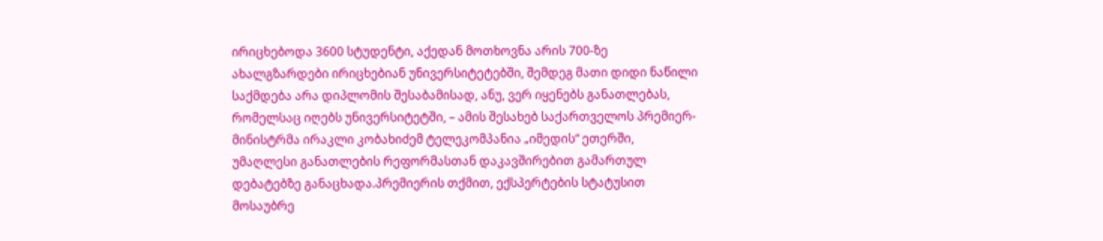ირიცხებოდა 3600 სტუდენტი, აქედან მოთხოვნა არის 700-ზე
ახალგზარდები ირიცხებიან უნივერსიტეტებში, შემდეგ მათი დიდი ნაწილი საქმდება არა დიპლომის შესაბამისად, ანუ, ვერ იყენებს განათლებას, რომელსაც იღებს უნივერსიტეტში, – ამის შესახებ საქართველოს პრემიერ-მინისტრმა ირაკლი კობახიძემ ტელეკომპანია „იმედის“ ეთერში, უმაღლესი განათლების რეფორმასთან დაკავშირებით გამართულ დებატებზე განაცხადა.პრემიერის თქმით, ექსპერტების სტატუსით მოსაუბრე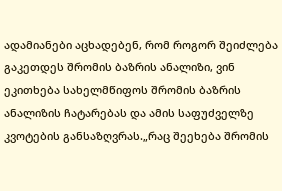ადამიანები აცხადებენ, რომ როგორ შეიძლება გაკეთდეს შრომის ბაზრის ანალიზი, ვინ ეკითხება სახელმწიფოს შრომის ბაზრის ანალიზის ჩატარებას და ამის საფუძველზე კვოტების განსაზღვრას.„რაც შეეხება შრომის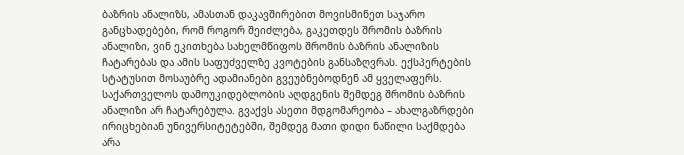ბაზრის ანალიზს, ამასთან დაკავშირებით მოვისმინეთ საჯარო განცხადებები, რომ როგორ შეიძლება, გაკეთდეს შრომის ბაზრის ანალიზი, ვინ ეკითხება სახელმწიფოს შრომის ბაზრის ანალიზის ჩატარებას და ამის საფუძველზე კვოტების განსაზღვრას. ექსპერტების სტატუსით მოსაუბრე ადამიანები გვეუბნებოდნენ ამ ყველაფერს. საქართველოს დამოუკიდებლობის აღდგენის შემდეგ შრომის ბაზრის ანალიზი არ ჩატარებულა. გვაქვს ასეთი მდგომარეობა – ახალგაზრდები ირიცხებიან უნივერსიტეტებში, შემდეგ მათი დიდი ნაწილი საქმდება არა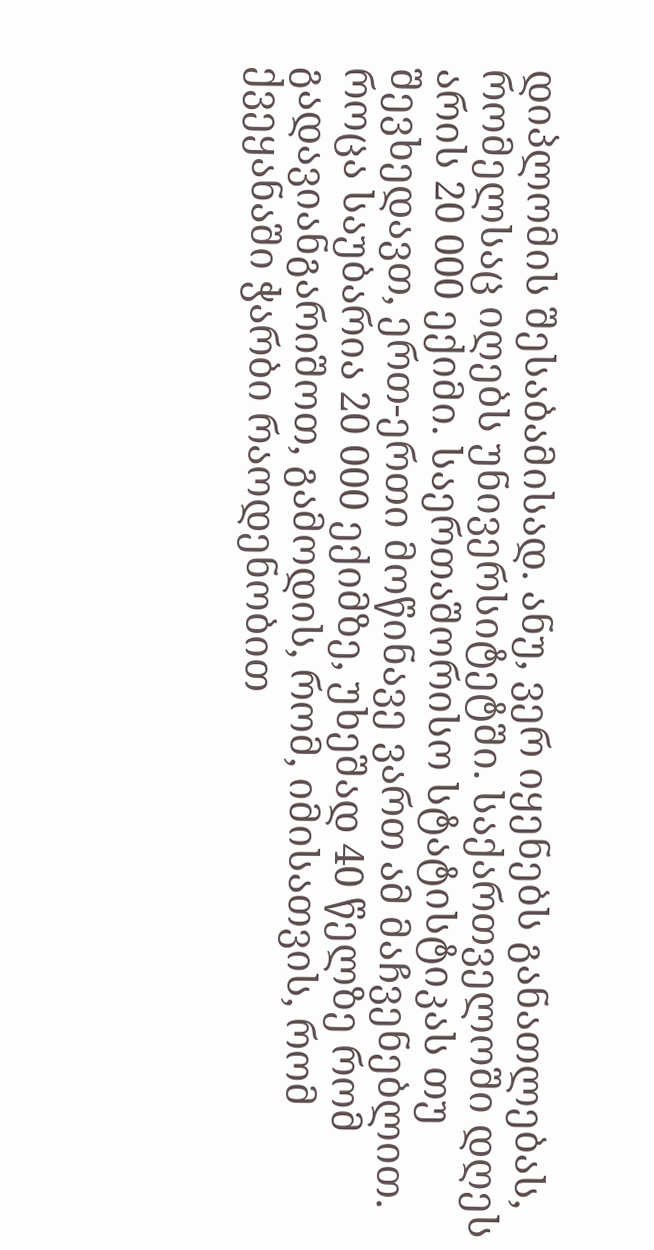დიპლომის შესაბამისად. ანუ, ვერ იყენებს განათლებას, რომელსაც იღებს უნივერსიტეტში. საქართველოში დღეს არის 20 000 ექიმი. საერთაშორისო სტატისტიკას თუ შევხედავთ, ერთ-ერთი მოწინავე ვართ ამ მაჩვენებლით. როცა საუბარია 20 000 ექიმზე, უხეშად 40 წელზე რომ გადავიანგარიშოთ, გამოდის, რომ, იმისათვის, რომ ქვეყანაში ჭარბი რაოდენობით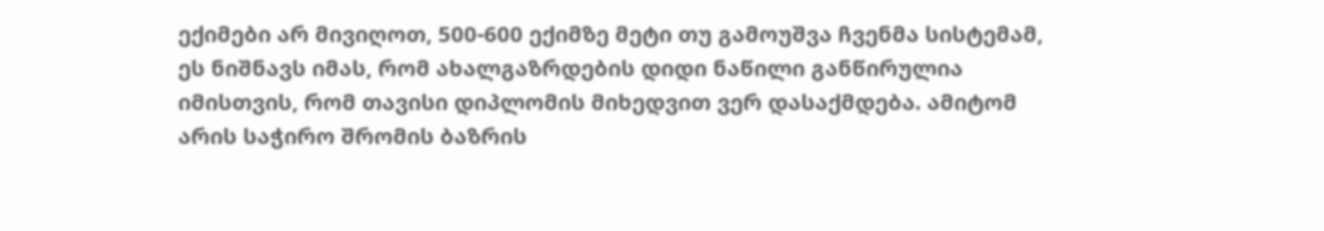ექიმები არ მივიღოთ, 500-600 ექიმზე მეტი თუ გამოუშვა ჩვენმა სისტემამ, ეს ნიშნავს იმას, რომ ახალგაზრდების დიდი ნაწილი განწირულია იმისთვის, რომ თავისი დიპლომის მიხედვით ვერ დასაქმდება. ამიტომ არის საჭირო შრომის ბაზრის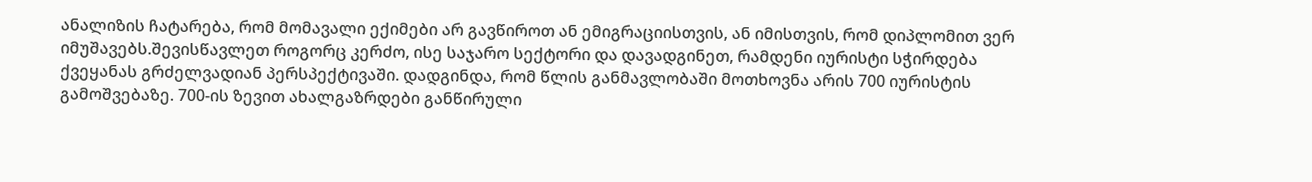ანალიზის ჩატარება, რომ მომავალი ექიმები არ გავწიროთ ან ემიგრაციისთვის, ან იმისთვის, რომ დიპლომით ვერ იმუშავებს.შევისწავლეთ როგორც კერძო, ისე საჯარო სექტორი და დავადგინეთ, რამდენი იურისტი სჭირდება ქვეყანას გრძელვადიან პერსპექტივაში. დადგინდა, რომ წლის განმავლობაში მოთხოვნა არის 700 იურისტის გამოშვებაზე. 700-ის ზევით ახალგაზრდები განწირული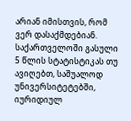არიან იმისთვის, რომ ვერ დასაქმდებიან. საქართველოში გასული 5 წლის სტატისტიკას თუ ავიღებთ, საშუალოდ უნივერსიტეტებში, იურიდიულ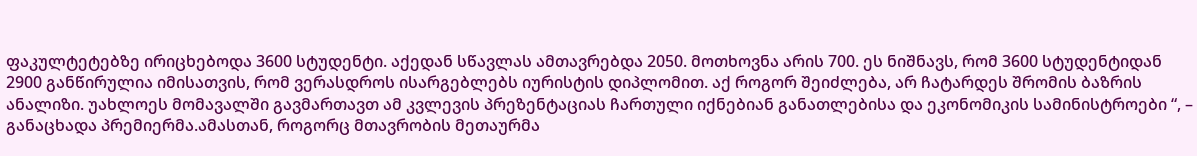ფაკულტეტებზე ირიცხებოდა 3600 სტუდენტი. აქედან სწავლას ამთავრებდა 2050. მოთხოვნა არის 700. ეს ნიშნავს, რომ 3600 სტუდენტიდან 2900 განწირულია იმისათვის, რომ ვერასდროს ისარგებლებს იურისტის დიპლომით. აქ როგორ შეიძლება, არ ჩატარდეს შრომის ბაზრის ანალიზი. უახლოეს მომავალში გავმართავთ ამ კვლევის პრეზენტაციას ჩართული იქნებიან განათლებისა და ეკონომიკის სამინისტროები “, – განაცხადა პრემიერმა.ამასთან, როგორც მთავრობის მეთაურმა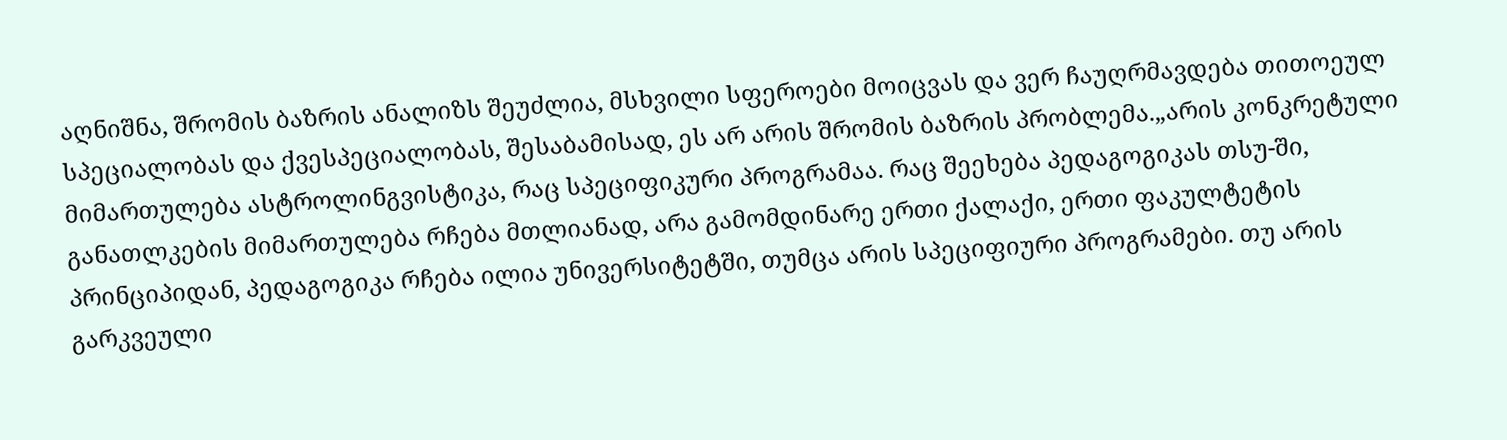აღნიშნა, შრომის ბაზრის ანალიზს შეუძლია, მსხვილი სფეროები მოიცვას და ვერ ჩაუღრმავდება თითოეულ სპეციალობას და ქვესპეციალობას, შესაბამისად, ეს არ არის შრომის ბაზრის პრობლემა.„არის კონკრეტული მიმართულება ასტროლინგვისტიკა, რაც სპეციფიკური პროგრამაა. რაც შეეხება პედაგოგიკას თსუ-ში, განათლკების მიმართულება რჩება მთლიანად, არა გამომდინარე ერთი ქალაქი, ერთი ფაკულტეტის პრინციპიდან, პედაგოგიკა რჩება ილია უნივერსიტეტში, თუმცა არის სპეციფიური პროგრამები. თუ არის გარკვეული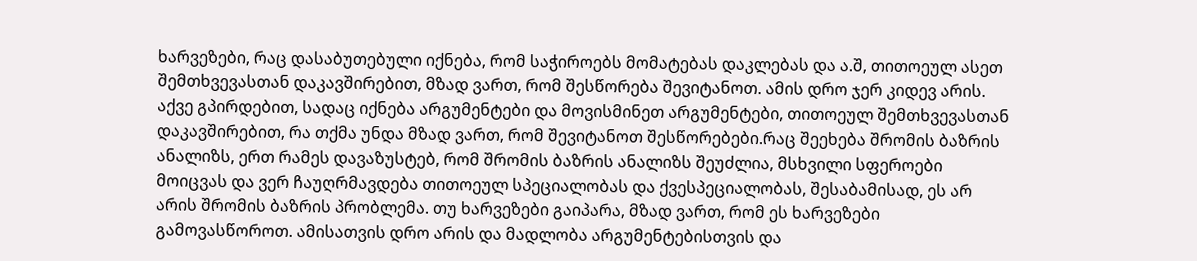ხარვეზები, რაც დასაბუთებული იქნება, რომ საჭიროებს მომატებას დაკლებას და ა.შ, თითოეულ ასეთ შემთხვევასთან დაკავშირებით, მზად ვართ, რომ შესწორება შევიტანოთ. ამის დრო ჯერ კიდევ არის. აქვე გპირდებით, სადაც იქნება არგუმენტები და მოვისმინეთ არგუმენტები, თითოეულ შემთხვევასთან დაკავშირებით, რა თქმა უნდა მზად ვართ, რომ შევიტანოთ შესწორებები.რაც შეეხება შრომის ბაზრის ანალიზს, ერთ რამეს დავაზუსტებ, რომ შრომის ბაზრის ანალიზს შეუძლია, მსხვილი სფეროები მოიცვას და ვერ ჩაუღრმავდება თითოეულ სპეციალობას და ქვესპეციალობას, შესაბამისად, ეს არ არის შრომის ბაზრის პრობლემა. თუ ხარვეზები გაიპარა, მზად ვართ, რომ ეს ხარვეზები გამოვასწოროთ. ამისათვის დრო არის და მადლობა არგუმენტებისთვის და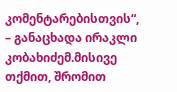კომენტარებისთვის“, – განაცხადა ირაკლი კობახიძემ.მისივე თქმით, შრომით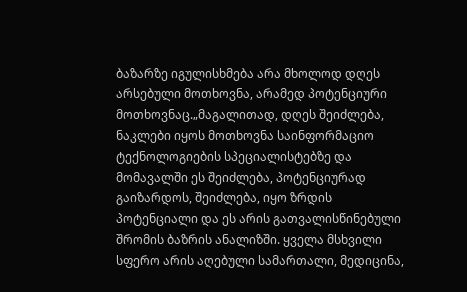ბაზარზე იგულისხმება არა მხოლოდ დღეს არსებული მოთხოვნა, არამედ პოტენციური მოთხოვნაც.„მაგალითად, დღეს შეიძლება, ნაკლები იყოს მოთხოვნა საინფორმაციო ტექნოლოგიების სპეციალისტებზე და მომავალში ეს შეიძლება, პოტენციურად გაიზარდოს, შეიძლება, იყო ზრდის პოტენციალი და ეს არის გათვალისწინებული შრომის ბაზრის ანალიზში. ყველა მსხვილი სფერო არის აღებული სამართალი, მედიცინა,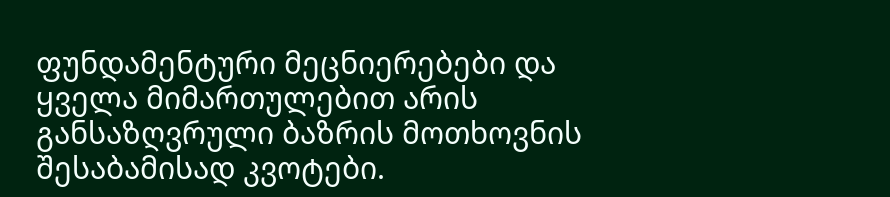ფუნდამენტური მეცნიერებები და ყველა მიმართულებით არის განსაზღვრული ბაზრის მოთხოვნის შესაბამისად კვოტები.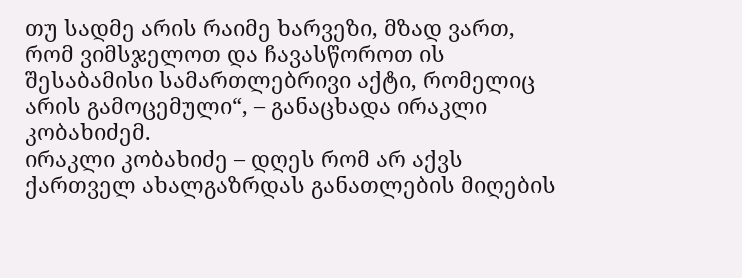თუ სადმე არის რაიმე ხარვეზი, მზად ვართ, რომ ვიმსჯელოთ და ჩავასწოროთ ის შესაბამისი სამართლებრივი აქტი, რომელიც არის გამოცემული“, – განაცხადა ირაკლი კობახიძემ.
ირაკლი კობახიძე – დღეს რომ არ აქვს ქართველ ახალგაზრდას განათლების მიღების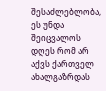შესაძლებლობა, ეს უნდა შეიცვალოს
დღეს რომ არ აქვს ქართველ ახალგაზრდას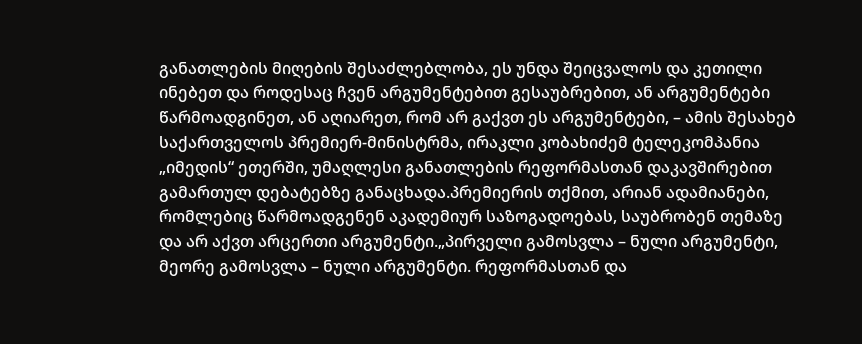განათლების მიღების შესაძლებლობა, ეს უნდა შეიცვალოს და კეთილი ინებეთ და როდესაც ჩვენ არგუმენტებით გესაუბრებით, ან არგუმენტები წარმოადგინეთ, ან აღიარეთ, რომ არ გაქვთ ეს არგუმენტები, – ამის შესახებ საქართველოს პრემიერ-მინისტრმა, ირაკლი კობახიძემ ტელეკომპანია „იმედის“ ეთერში, უმაღლესი განათლების რეფორმასთან დაკავშირებით გამართულ დებატებზე განაცხადა.პრემიერის თქმით, არიან ადამიანები, რომლებიც წარმოადგენენ აკადემიურ საზოგადოებას, საუბრობენ თემაზე და არ აქვთ არცერთი არგუმენტი.„პირველი გამოსვლა – ნული არგუმენტი, მეორე გამოსვლა – ნული არგუმენტი. რეფორმასთან და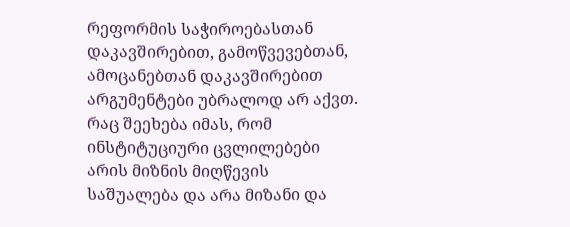რეფორმის საჭიროებასთან დაკავშირებით, გამოწვევებთან, ამოცანებთან დაკავშირებით არგუმენტები უბრალოდ არ აქვთ. რაც შეეხება იმას, რომ ინსტიტუციური ცვლილებები არის მიზნის მიღწევის საშუალება და არა მიზანი და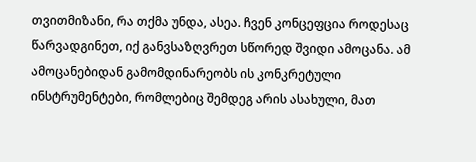თვითმიზანი, რა თქმა უნდა, ასეა. ჩვენ კონცეფცია როდესაც წარვადგინეთ, იქ განვსაზღვრეთ სწორედ შვიდი ამოცანა. ამ ამოცანებიდან გამომდინარეობს ის კონკრეტული ინსტრუმენტები, რომლებიც შემდეგ არის ასახული, მათ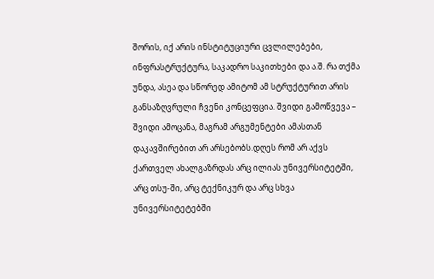შორის, იქ არის ინსტიტუციური ცვლილებები, ინფრასტრუქტურა, საკადრო საკითხები და ა.შ. რა თქმა უნდა, ასეა და სწორედ ამიტომ ამ სტრუქტურით არის განსაზღვრული ჩვენი კონცეფცია. შვიდი გამოწვევა – შვიდი ამოცანა, მაგრამ არგუმენტები ამასთან დაკავშირებით არ არსებობს.დღეს რომ არ აქვს ქართველ ახალგაზრდას არც ილიას უნივერსიტეტში, არც თსუ-ში, არც ტექნიკურ და არც სხვა უნივერსიტეტებში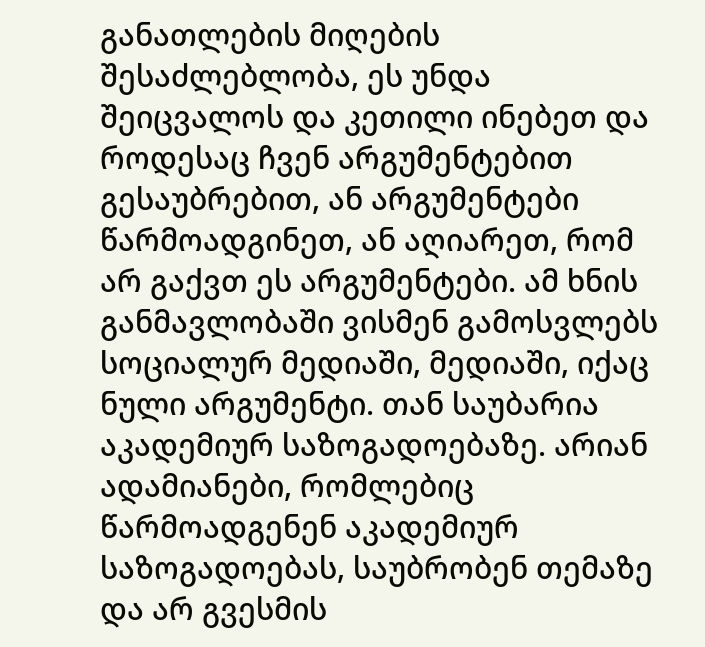განათლების მიღების შესაძლებლობა, ეს უნდა შეიცვალოს და კეთილი ინებეთ და როდესაც ჩვენ არგუმენტებით გესაუბრებით, ან არგუმენტები წარმოადგინეთ, ან აღიარეთ, რომ არ გაქვთ ეს არგუმენტები. ამ ხნის განმავლობაში ვისმენ გამოსვლებს სოციალურ მედიაში, მედიაში, იქაც ნული არგუმენტი. თან საუბარია აკადემიურ საზოგადოებაზე. არიან ადამიანები, რომლებიც წარმოადგენენ აკადემიურ საზოგადოებას, საუბრობენ თემაზე და არ გვესმის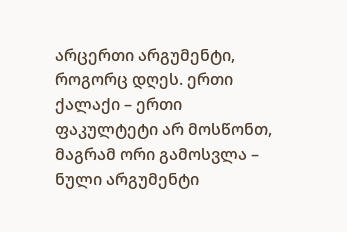არცერთი არგუმენტი, როგორც დღეს. ერთი ქალაქი – ერთი ფაკულტეტი არ მოსწონთ, მაგრამ ორი გამოსვლა – ნული არგუმენტი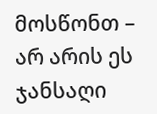მოსწონთ – არ არის ეს ჯანსაღი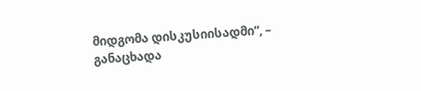მიდგომა დისკუსიისადმი“, – განაცხადა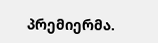პრემიერმა.